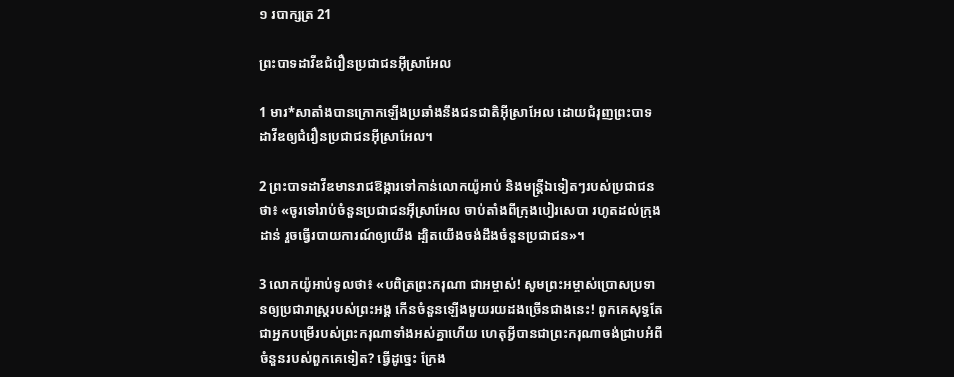១ របាក្សត្រ 21

ព្រះ‌បាទដាវីឌជំរឿនប្រជា‌ជនអ៊ីស្រា‌អែល

1 មារ*សាតាំងបានក្រោកឡើងប្រឆាំងនឹងជន‌ជាតិអ៊ីស្រា‌អែល ដោយជំរុញព្រះ‌បាទដាវីឌឲ្យជំរឿនប្រជា‌ជនអ៊ីស្រា‌អែល។

2 ព្រះ‌បាទដាវីឌមានរាជ‌ឱង្ការទៅកាន់លោកយ៉ូអាប់ និងមន្ត្រីឯទៀតៗរបស់ប្រជា‌ជនថា៖ «ចូរទៅរាប់ចំនួនប្រជា‌ជនអ៊ីស្រា‌អែល ចាប់តាំងពីក្រុងបៀរ‌សេបា រហូតដល់ក្រុងដាន់ រួចធ្វើរបាយ‌ការណ៍ឲ្យយើង ដ្បិតយើងចង់ដឹងចំនួនប្រជា‌ជន»។

3 លោកយ៉ូអាប់ទូលថា៖ «បពិត្រព្រះ‌ករុណា ជាអម្ចាស់! សូមព្រះ‌អម្ចាស់ប្រោសប្រទានឲ្យប្រជា‌រាស្ត្ររបស់ព្រះ‌អង្គ កើនចំនួនឡើងមួយរយដងច្រើនជាងនេះ! ពួកគេសុទ្ធតែជាអ្នកបម្រើរបស់ព្រះ‌ករុណាទាំងអស់គ្នាហើយ ហេតុអ្វីបានជាព្រះ‌ករុណាចង់ជ្រាបអំពីចំនួនរបស់ពួកគេទៀត? ធ្វើដូច្នេះ ក្រែង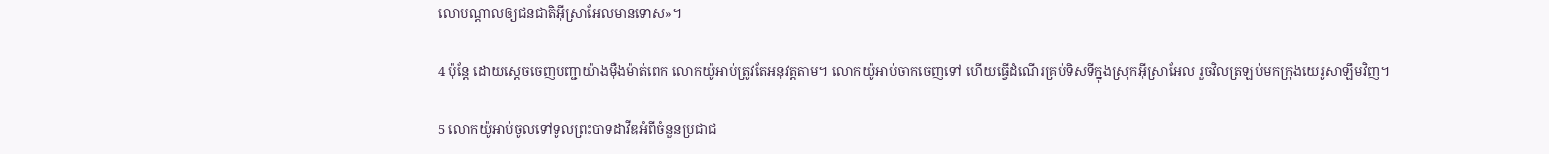លោបណ្ដាលឲ្យជន‌ជាតិអ៊ីស្រា‌អែលមានទោស»។

4 ប៉ុន្តែ ដោយស្ដេចចេញបញ្ជាយ៉ាងម៉ឺង‌ម៉ាត់ពេក លោកយ៉ូអាប់ត្រូវតែអនុវត្តតាម។ លោកយ៉ូអាប់ចាកចេញទៅ ហើយធ្វើដំណើរគ្រប់ទិស‌ទីក្នុងស្រុកអ៊ីស្រា‌អែល រួចវិលត្រឡប់មកក្រុងយេរូ‌សាឡឹមវិញ។

5 លោកយ៉ូអាប់ចូលទៅទូលព្រះ‌បាទដាវីឌអំពីចំនួនប្រជា‌ជ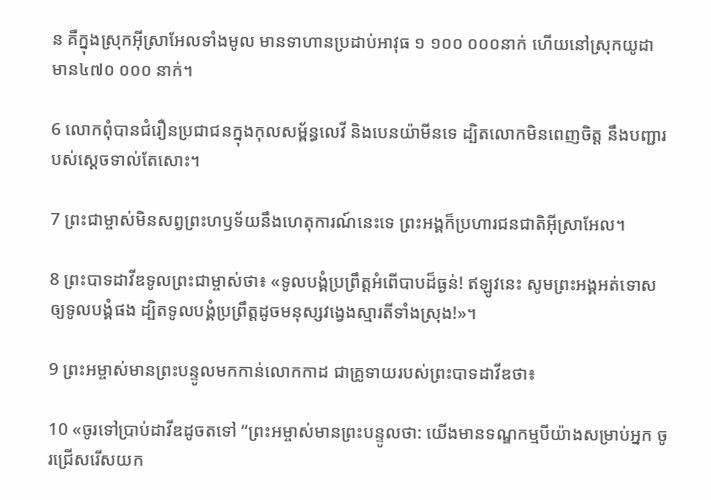ន គឺក្នុងស្រុកអ៊ីស្រា‌អែលទាំងមូល មានទាហានប្រដាប់អាវុធ ១ ១០០ ០០០នាក់ ហើយនៅស្រុកយូដា មាន៤៧០ ០០០ នាក់។

6 លោកពុំបានជំរឿនប្រជា‌ជនក្នុងកុលសម្ព័ន្ធលេវី និងបេន‌យ៉ាមីនទេ ដ្បិតលោកមិនពេញចិត្ត នឹងបញ្ជារបស់ស្ដេចទាល់តែសោះ។

7 ព្រះ‌ជាម្ចាស់មិនសព្វព្រះ‌ហឫទ័យនឹងហេតុ‌ការណ៍នេះទេ ព្រះ‌អង្គក៏ប្រហារជន‌ជាតិអ៊ីស្រា‌អែល។

8 ព្រះ‌បាទដាវីឌទូលព្រះ‌ជាម្ចាស់ថា៖ «ទូលបង្គំប្រព្រឹត្តអំពើបាបដ៏ធ្ងន់! ឥឡូវនេះ សូមព្រះ‌អង្គអត់‌ទោសឲ្យទូលបង្គំផង ដ្បិតទូលបង្គំប្រព្រឹត្តដូចមនុស្សវង្វេងស្មារតីទាំងស្រុង!»។

9 ព្រះ‌អម្ចាស់មានព្រះ‌បន្ទូលមកកាន់លោកកាដ ជាគ្រូទាយរបស់ព្រះ‌បាទដាវីឌថា៖

10 «ចូរទៅប្រាប់ដាវីឌដូចតទៅ “ព្រះ‌អម្ចាស់មានព្រះ‌បន្ទូលថា: យើងមានទណ្ឌ‌កម្មបីយ៉ាងសម្រាប់អ្នក ចូរជ្រើសរើសយក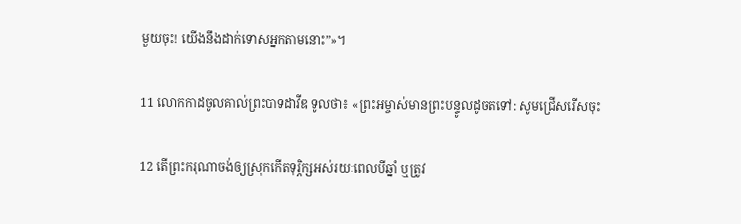មួយចុះ! យើងនឹងដាក់ទោសអ្នកតាមនោះ”»។

11 លោកកាដចូលគាល់ព្រះ‌បាទដាវីឌ ទូលថា៖ «ព្រះ‌អម្ចាស់មានព្រះ‌បន្ទូលដូចតទៅ: សូមជ្រើសរើសចុះ

12 តើព្រះ‌ករុណាចង់ឲ្យស្រុកកើតទុរ្ភិក្សអស់រយៈពេលបីឆ្នាំ ឬត្រូវ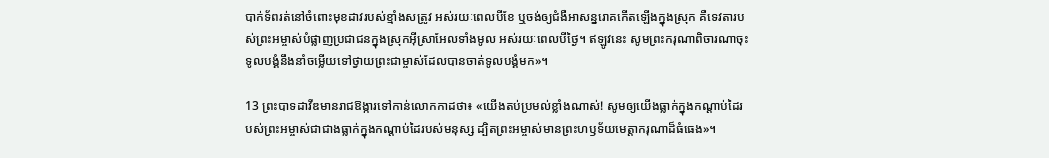បាក់ទ័ពរត់នៅចំពោះមុខដាវរបស់ខ្មាំងសត្រូវ អស់រយៈពេលបីខែ ឬចង់ឲ្យជំងឺអាសន្ន‌រោគកើតឡើងក្នុងស្រុក គឺទេវតារបស់ព្រះ‌អម្ចាស់បំផ្លាញប្រជា‌ជនក្នុងស្រុកអ៊ីស្រា‌អែលទាំងមូល អស់រយៈពេលបីថ្ងៃ។ ឥឡូវនេះ សូមព្រះ‌ករុណាពិចារណាចុះ ទូលបង្គំនឹងនាំចម្លើយទៅថ្វាយព្រះ‌ជាម្ចាស់ដែលបានចាត់ទូលបង្គំមក»។

13 ព្រះ‌បាទដាវីឌមានរាជ‌ឱង្ការទៅកាន់លោកកាដថា៖ «យើងតប់‌ប្រមល់ខ្លាំងណាស់! សូមឲ្យយើងធ្លាក់ក្នុងកណ្ដាប់ដៃរបស់ព្រះ‌អម្ចាស់ជាជាងធ្លាក់ក្នុងកណ្ដាប់ដៃរបស់មនុស្ស ដ្បិតព្រះ‌អម្ចាស់មានព្រះ‌ហឫទ័យមេត្តាករុណាដ៏ធំ‌ធេង»។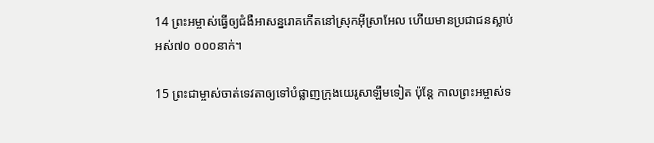14 ព្រះ‌អម្ចាស់ធ្វើឲ្យជំងឺអាសន្ន‌រោគកើតនៅស្រុកអ៊ីស្រា‌អែល ហើយមានប្រជា‌ជនស្លាប់អស់៧០ ០០០នាក់។

15 ព្រះ‌ជាម្ចាស់ចាត់ទេវតាឲ្យទៅបំផ្លាញក្រុងយេរូ‌សាឡឹមទៀត ប៉ុន្តែ កាលព្រះ‌អម្ចាស់ទ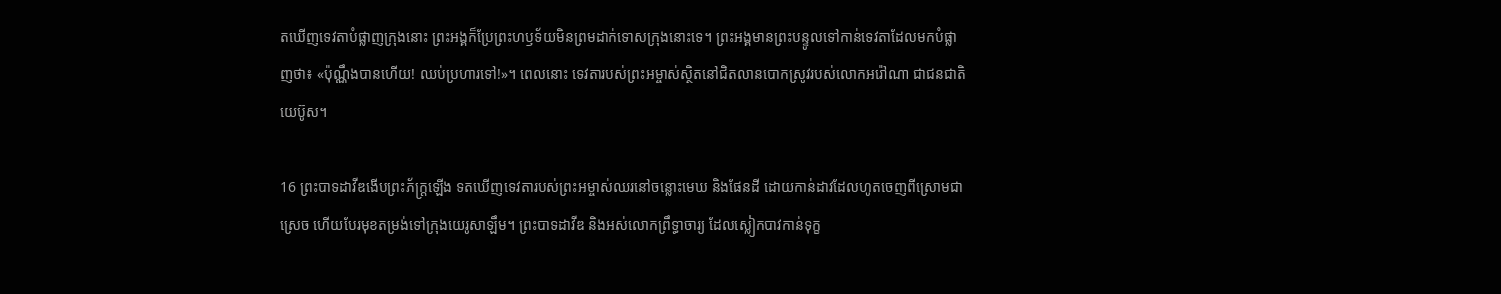តឃើញទេវតាបំផ្លាញក្រុងនោះ ព្រះ‌អង្គក៏ប្រែព្រះ‌ហឫទ័យមិនព្រមដាក់ទោសក្រុងនោះទេ។ ព្រះ‌អង្គមានព្រះ‌បន្ទូលទៅកាន់ទេវតាដែលមកបំផ្លាញថា៖ «ប៉ុណ្ណឹងបានហើយ! ឈប់ប្រហារទៅ!»។ ពេលនោះ ទេវតារបស់ព្រះ‌អម្ចាស់ស្ថិតនៅជិតលានបោកស្រូវរបស់លោកអរ៉ៅ‌ណា ជាជន‌ជាតិយេប៊ូស។

16 ព្រះ‌បាទដាវីឌងើបព្រះ‌ភ័ក្ត្រឡើង ទតឃើញទេវតារបស់ព្រះ‌អម្ចាស់ឈរនៅចន្លោះមេឃ និងផែនដី ដោយកាន់ដាវដែលហូតចេញពីស្រោមជាស្រេច ហើយបែរមុខតម្រង់ទៅក្រុងយេរូ‌សាឡឹម។ ព្រះ‌បាទដាវីឌ និងអស់លោកព្រឹទ្ធា‌ចារ្យ ដែលស្លៀកបាវកាន់ទុក្ខ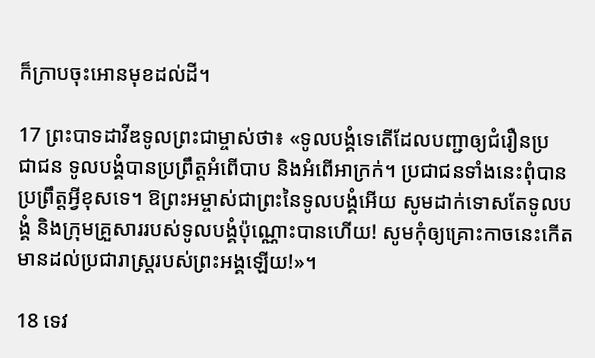ក៏ក្រាបចុះអោនមុខដល់ដី។

17 ព្រះ‌បាទដាវីឌទូលព្រះ‌ជាម្ចាស់ថា៖ «ទូលបង្គំទេតើដែលបញ្ជាឲ្យជំរឿនប្រជា‌ជន ទូលបង្គំបានប្រព្រឹត្តអំពើបាប និងអំពើអាក្រក់។ ប្រជា‌ជនទាំងនេះពុំបានប្រព្រឹត្តអ្វីខុសទេ។ ឱព្រះ‌អម្ចាស់ជាព្រះនៃទូលបង្គំអើយ សូមដាក់ទោសតែទូលបង្គំ និងក្រុមគ្រួសាររបស់ទូលបង្គំប៉ុណ្ណោះបានហើយ! សូមកុំឲ្យគ្រោះកាចនេះកើតមានដល់ប្រជា‌រាស្ដ្ររបស់ព្រះ‌អង្គឡើយ!»។

18 ទេវ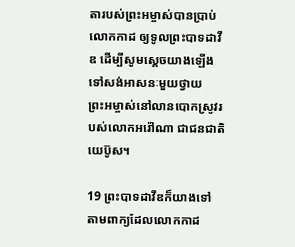តារបស់ព្រះ‌អម្ចាស់បានប្រាប់លោកកាដ ឲ្យទូលព្រះ‌បាទដាវីឌ ដើម្បីសូមស្ដេចយាងឡើងទៅសង់អាសនៈមួយថ្វាយព្រះ‌អម្ចាស់នៅលានបោកស្រូវរបស់លោកអរ៉ៅ‌ណា ជាជន‌ជាតិយេប៊ូស។

19 ព្រះ‌បាទដាវីឌក៏យាងទៅ តាមពាក្យដែលលោកកាដ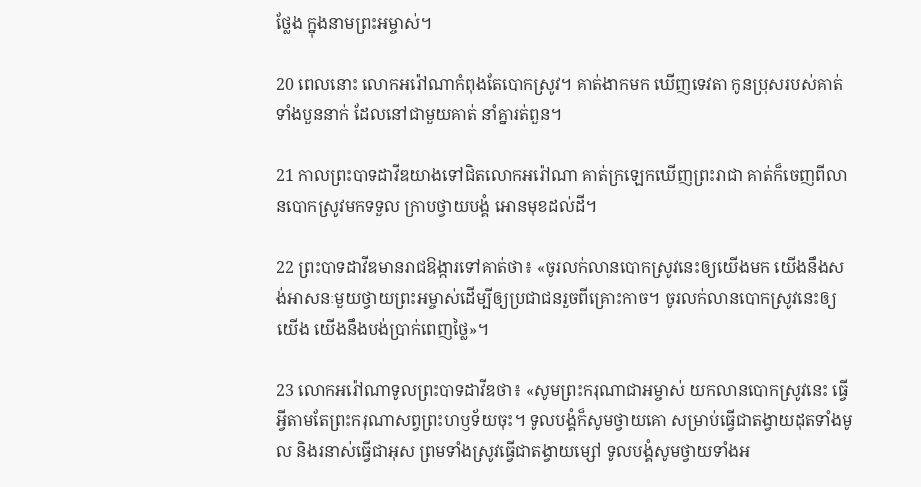ថ្លែង ក្នុងនាមព្រះ‌អម្ចាស់។

20 ពេលនោះ លោកអរ៉ៅ‌ណាកំពុងតែបោកស្រូវ។ គាត់ងាកមក ឃើញទេវតា កូនប្រុសរបស់គាត់ទាំងបួននាក់ ដែលនៅជាមួយគាត់ នាំគ្នារត់ពួន។

21 កាលព្រះ‌បាទដាវីឌយាងទៅជិតលោកអរ៉ៅ‌ណា គាត់ក្រឡេកឃើញព្រះ‌រាជា គាត់ក៏ចេញពីលានបោកស្រូវមកទទួល ក្រាបថ្វាយ‌បង្គំ អោនមុខដល់ដី។

22 ព្រះ‌បាទដាវីឌមានរាជ‌ឱង្ការទៅគាត់ថា៖ «ចូរលក់លានបោកស្រូវនេះឲ្យយើងមក យើងនឹងសង់អាសនៈមួយថ្វាយព្រះ‌អម្ចាស់ដើម្បីឲ្យប្រជា‌ជនរួចពីគ្រោះកាច។ ចូរលក់លានបោកស្រូវនេះឲ្យយើង យើងនឹងបង់ប្រាក់ពេញថ្លៃ»។

23 លោកអរ៉ៅ‌ណាទូលព្រះ‌បាទដាវីឌថា៖ «សូមព្រះ‌ករុណាជាអម្ចាស់ យកលានបោកស្រូវនេះ ធ្វើអ្វីតាមតែព្រះ‌ករុណាសព្វព្រះ‌ហឫទ័យចុះ។ ទូលបង្គំក៏សូមថ្វាយគោ សម្រាប់ធ្វើជាតង្វាយដុតទាំងមូល និងរនាស់ធ្វើជាអុស ព្រមទាំងស្រូវធ្វើជាតង្វាយម្សៅ ទូលបង្គំសូមថ្វាយទាំងអ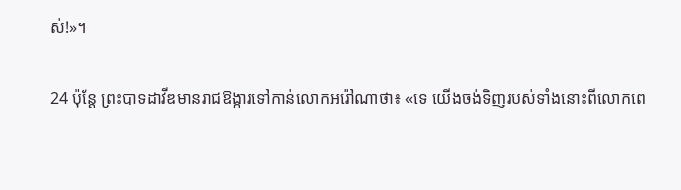ស់!»។

24 ប៉ុន្តែ ព្រះ‌បាទដាវីឌមានរាជ‌ឱង្ការទៅកាន់លោកអរ៉ៅ‌ណាថា៖ «ទេ យើងចង់ទិញរបស់ទាំងនោះពីលោកពេ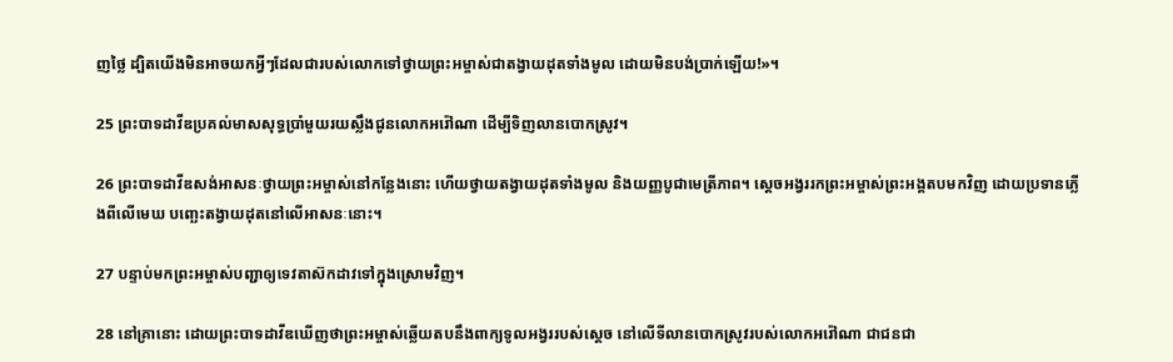ញថ្លៃ ដ្បិតយើងមិនអាចយកអ្វីៗដែលជារបស់លោកទៅថ្វាយព្រះ‌អម្ចាស់ជាតង្វាយដុតទាំងមូល ដោយមិនបង់ប្រាក់ឡើយ!»។

25 ព្រះ‌បាទដាវីឌប្រគល់មាសសុទ្ធប្រាំមួយរយស្លឹងជូនលោកអរ៉ៅ‌ណា ដើម្បីទិញលានបោកស្រូវ។

26 ព្រះ‌បាទដាវីឌសង់អាសនៈថ្វាយព្រះ‌អម្ចាស់នៅកន្លែងនោះ ហើយថ្វាយតង្វាយដុតទាំងមូល និងយញ្ញ‌បូជាមេត្រី‌ភាព។ ស្ដេចអង្វររកព្រះ‌អម្ចាស់ព្រះ‌អង្គតបមកវិញ ដោយប្រទានភ្លើងពីលើមេឃ បញ្ឆេះតង្វាយដុតនៅលើអាសនៈនោះ។

27 បន្ទាប់មកព្រះ‌អម្ចាស់បញ្ជាឲ្យទេវតាស៊កដាវទៅក្នុងស្រោមវិញ។

28 នៅគ្រានោះ ដោយព្រះ‌បាទដាវីឌឃើញថាព្រះ‌អម្ចាស់ឆ្លើយតបនឹងពាក្យទូល‌អង្វររបស់ស្ដេច នៅលើទី‌លានបោកស្រូវរបស់លោកអរ៉ៅ‌ណា ជាជន‌ជា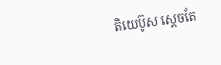តិយេប៊ូស ស្ដេចតែ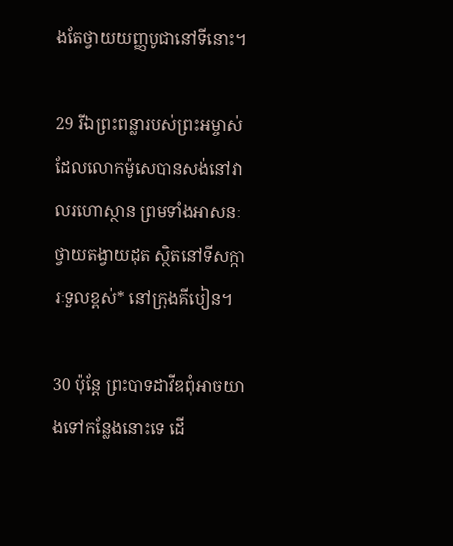ងតែថ្វាយយញ្ញ‌បូជានៅទីនោះ។

29 រីឯព្រះ‌ពន្លារបស់ព្រះ‌អម្ចាស់ដែលលោកម៉ូសេបានសង់នៅវាលរហោ‌ស្ថាន ព្រមទាំងអាសនៈថ្វាយតង្វាយដុត ស្ថិតនៅទី‌សក្ការៈទួលខ្ពស់* នៅក្រុងគីបៀន។

30 ប៉ុន្តែ ព្រះ‌បាទដាវីឌពុំអាចយាងទៅកន្លែងនោះទេ ដើ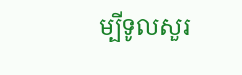ម្បីទូលសួរ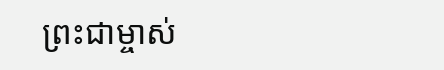ព្រះ‌ជាម្ចាស់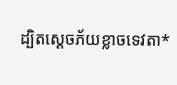ដ្បិតស្ដេចភ័យខ្លាចទេវតា*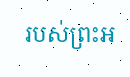របស់ព្រះ‌អ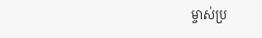ម្ចាស់ប្រ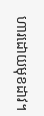ហារដោយមុខដាវ។